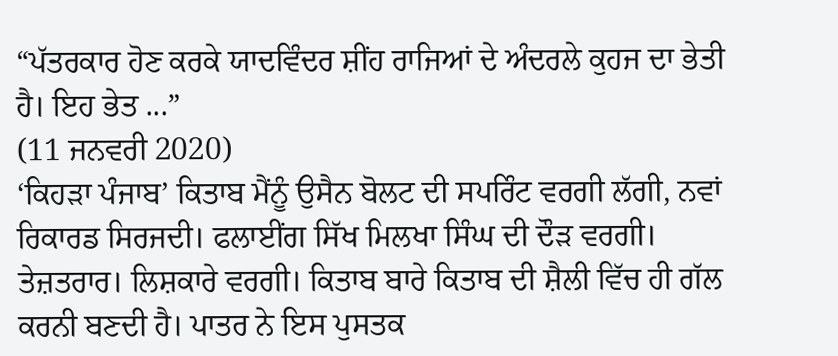“ਪੱਤਰਕਾਰ ਹੋਣ ਕਰਕੇ ਯਾਦਵਿੰਦਰ ਸ਼ੀਂਹ ਰਾਜਿਆਂ ਦੇ ਅੰਦਰਲੇ ਕੁਹਜ ਦਾ ਭੇਤੀ ਹੈ। ਇਹ ਭੇਤ ...”
(11 ਜਨਵਰੀ 2020)
‘ਕਿਹੜਾ ਪੰਜਾਬ’ ਕਿਤਾਬ ਮੈਂਨੂੰ ਉਸੈਨ ਬੋਲਟ ਦੀ ਸਪਰਿੰਟ ਵਰਗੀ ਲੱਗੀ, ਨਵਾਂ ਰਿਕਾਰਡ ਸਿਰਜਦੀ। ਫਲਾਈਂਗ ਸਿੱਖ ਮਿਲਖਾ ਸਿੰਘ ਦੀ ਦੌੜ ਵਰਗੀ। ਤੇਜ਼ਤਰਾਰ। ਲਿਸ਼ਕਾਰੇ ਵਰਗੀ। ਕਿਤਾਬ ਬਾਰੇ ਕਿਤਾਬ ਦੀ ਸ਼ੈਲੀ ਵਿੱਚ ਹੀ ਗੱਲ ਕਰਨੀ ਬਣਦੀ ਹੈ। ਪਾਤਰ ਨੇ ਇਸ ਪੁਸਤਕ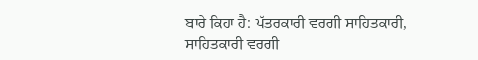ਬਾਰੇ ਕਿਹਾ ਹੈ: ਪੱਤਰਕਾਰੀ ਵਰਗੀ ਸਾਹਿਤਕਾਰੀ, ਸਾਹਿਤਕਾਰੀ ਵਰਗੀ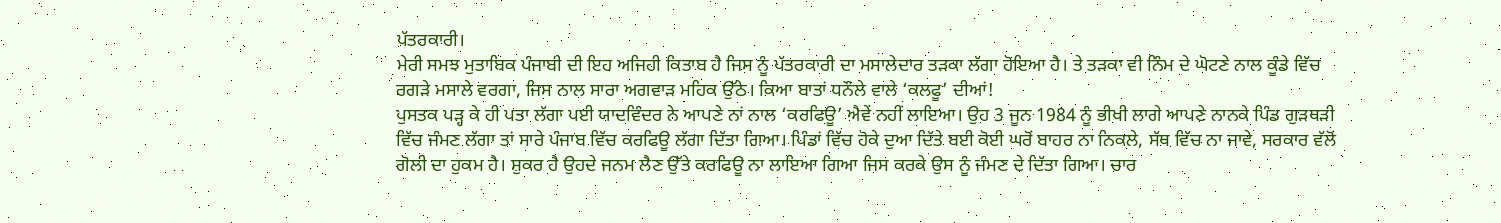ਪੱਤਰਕਾਰੀ।
ਮੇਰੀ ਸਮਝ ਮੁਤਾਬਿਕ ਪੰਜਾਬੀ ਦੀ ਇਹ ਅਜਿਹੀ ਕਿਤਾਬ ਹੈ ਜਿਸ ਨੂੰ ਪੱਤਰਕਾਰੀ ਦਾ ਮਸਾਲੇਦਾਰ ਤੜਕਾ ਲੱਗਾ ਹੋਇਆ ਹੈ। ਤੇ ਤੜਕਾ ਵੀ ਨਿੰਮ ਦੇ ਘੋਟਣੇ ਨਾਲ ਕੂੰਡੇ ਵਿੱਚ ਰਗੜੇ ਮਸਾਲੇ ਵਰਗਾ, ਜਿਸ ਨਾਲ ਸਾਰਾ ਅਗਵਾੜ ਮਹਿਕ ਉੱਠੇ। ਕਿਆ ਬਾਤਾਂ ਧਨੌਲੇ ਵਾਲੇ ‘ਕਲਫੂ’ ਦੀਆਂ!
ਪੁਸਤਕ ਪੜ੍ਹ ਕੇ ਹੀ ਪਤਾ ਲੱਗਾ ਪਈ ਯਾਦਵਿੰਦਰ ਨੇ ਆਪਣੇ ਨਾਂ ਨਾਲ ‘ਕਰਫਿਊ’ ਐਵੇਂ ਨਹੀਂ ਲਾਇਆ। ਉਹ 3 ਜੂਨ 1984 ਨੂੰ ਭੀਖੀ ਲਾਗੇ ਆਪਣੇ ਨਾਨਕੇ ਪਿੰਡ ਗੁੜਥੜੀ ਵਿੱਚ ਜੰਮਣ ਲੱਗਾ ਤਾਂ ਸਾਰੇ ਪੰਜਾਬ ਵਿੱਚ ਕਰਫਿਊ ਲੱਗਾ ਦਿੱਤਾ ਗਿਆ। ਪਿੰਡਾਂ ਵਿੱਚ ਹੋਕੇ ਦੁਆ ਦਿੱਤੇ ਬਈ ਕੋਈ ਘਰੋਂ ਬਾਹਰ ਨਾ ਨਿਕਲੇ, ਸੱਥ ਵਿੱਚ ਨਾ ਜਾਵੇ, ਸਰਕਾਰ ਵੱਲੋਂ ਗੋਲੀ ਦਾ ਹੁਕਮ ਹੈ। ਸ਼ੁਕਰ ਹੈ ਉਹਦੇ ਜਨਮ ਲੈਣ ਉੱਤੇ ਕਰਫਿਊ ਨਾ ਲਾਇਆ ਗਿਆ ਜਿਸ ਕਰਕੇ ਉਸ ਨੂੰ ਜੰਮਣ ਦੇ ਦਿੱਤਾ ਗਿਆ। ਚਾਰ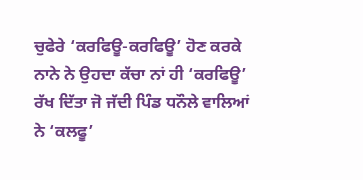ਚੁਫੇਰੇ ‘ਕਰਫਿਊ-ਕਰਫਿਊ’ ਹੋਣ ਕਰਕੇ ਨਾਨੇ ਨੇ ਉਹਦਾ ਕੱਚਾ ਨਾਂ ਹੀ ‘ਕਰਫਿਊ’ ਰੱਖ ਦਿੱਤਾ ਜੋ ਜੱਦੀ ਪਿੰਡ ਧਨੌਲੇ ਵਾਲਿਆਂ ਨੇ ‘ਕਲਫੂ’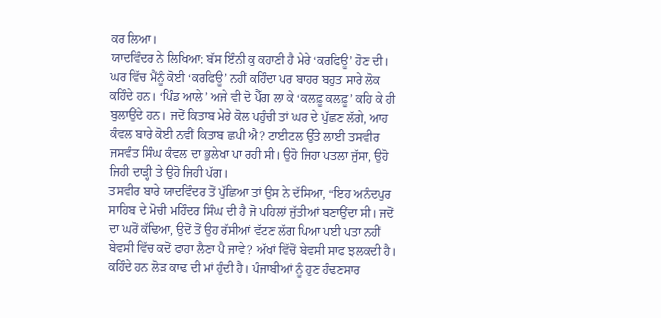ਕਰ ਲਿਆ।
ਯਾਦਵਿੰਦਰ ਨੇ ਲਿਖਿਆ: ਬੱਸ ਇੰਨੀ ਕੁ ਕਹਾਣੀ ਹੈ ਮੇਰੇ ‘ਕਰਫਿਊ’ ਹੋਣ ਦੀ। ਘਰ ਵਿੱਚ ਮੈਂਨੂੰ ਕੋਈ ‘ਕਰਫਿਊ’ ਨਹੀਂ ਕਹਿੰਦਾ ਪਰ ਬਾਹਰ ਬਹੁਤ ਸਾਰੇ ਲੋਕ ਕਹਿੰਦੇ ਹਨ। ‘ਪਿੰਡ ਆਲੇ’ ਅਜੇ ਵੀ ਦੋ ਪੈੱਗ ਲਾ ਕੇ ‘ਕਲਫ਼ੂ ਕਲਫ਼ੂ’ ਕਹਿ ਕੇ ਹੀ ਬੁਲਾਉਂਦੇ ਹਨ। ਜਦੋਂ ਕਿਤਾਬ ਮੇਰੇ ਕੋਲ ਪਹੁੰਚੀ ਤਾਂ ਘਰ ਦੇ ਪੁੱਛਣ ਲੱਗੇ, ਆਹ ਕੰਵਲ ਬਾਰੇ ਕੋਈ ਨਵੀਂ ਕਿਤਾਬ ਛਪੀ ਐ? ਟਾਈਟਲ ਉੱਤੇ ਲਾਈ ਤਸਵੀਰ ਜਸਵੰਤ ਸਿੰਘ ਕੰਵਲ ਦਾ ਭੁਲੇਖਾ ਪਾ ਰਹੀ ਸੀ। ਉਹੋ ਜਿਹਾ ਪਤਲਾ ਜੁੱਸਾ, ਉਹੋ ਜਿਹੀ ਦਾੜ੍ਹੀ ਤੇ ਉਹੋ ਜਿਹੀ ਪੱਗ।
ਤਸਵੀਰ ਬਾਰੇ ਯਾਦਵਿੰਦਰ ਤੋਂ ਪੁੱਛਿਆ ਤਾਂ ਉਸ ਨੇ ਦੱਸਿਆ, “ਇਹ ਅਨੰਦਪੁਰ ਸਾਹਿਬ ਦੇ ਮੋਚੀ ਮਹਿੰਦਰ ਸਿੰਘ ਦੀ ਹੈ ਜੋ ਪਹਿਲਾਂ ਜੁੱਤੀਆਂ ਬਣਾਉਂਦਾ ਸੀ। ਜਦੋਂ ਦਾ ਘਰੋਂ ਕੱਢਿਆ, ਉਦੋਂ ਤੋਂ ਉਹ ਰੱਸੀਆਂ ਵੱਟਣ ਲੱਗ ਪਿਆ ਪਈ ਪਤਾ ਨਹੀਂ ਬੇਵਸੀ ਵਿੱਚ ਕਦੋਂ ਫਾਹਾ ਲੈਣਾ ਪੈ ਜਾਵੇ? ਅੱਖਾਂ ਵਿੱਚੋਂ ਬੇਵਸੀ ਸਾਫ ਝਲਕਦੀ ਹੈ। ਕਹਿੰਦੇ ਹਨ ਲੋੜ ਕਾਢ ਦੀ ਮਾਂ ਹੁੰਦੀ ਹੈ। ਪੰਜਾਬੀਆਂ ਨੂੰ ਹੁਣ ਹੰਢਣਸਾਰ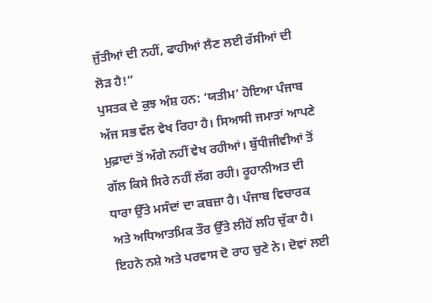ਜੁੱਤੀਆਂ ਦੀ ਨਹੀਂ, ਫਾਹੀਆਂ ਲੈਣ ਲਈ ਰੱਸੀਆਂ ਦੀ ਲੋੜ ਹੈ!”
ਪੁਸਤਕ ਦੇ ਕੁਝ ਅੰਸ਼ ਹਨ: ‘ਯਤੀਮ’ ਹੋਇਆ ਪੰਜਾਬ ਅੱਜ ਸਭ ਵੱਲ ਵੇਖ ਰਿਹਾ ਹੈ। ਸਿਆਸੀ ਜਮਾਤਾਂ ਆਪਣੇ ਮੁਫ਼ਾਦਾਂ ਤੋਂ ਅੱਗੇ ਨਹੀਂ ਵੇਖ ਰਹੀਆਂ। ਬੁੱਧੀਜੀਵੀਆਂ ਤੋਂ ਗੱਲ ਕਿਸੇ ਸਿਰੇ ਨਹੀਂ ਲੱਗ ਰਹੀ। ਰੂਹਾਨੀਅਤ ਦੀ ਧਾਰਾ ਉੱਤੇ ਮਸੰਦਾਂ ਦਾ ਕਬਜ਼ਾ ਹੈ। ਪੰਜਾਬ ਵਿਚਾਰਕ ਅਤੇ ਅਧਿਆਤਮਿਕ ਤੌਰ ਉੱਤੇ ਲੀਹੋਂ ਲਹਿ ਚੁੱਕਾ ਹੈ। ਇਹਨੇ ਨਸ਼ੇ ਅਤੇ ਪਰਵਾਸ ਦੋ ਰਾਹ ਚੁਣੇ ਨੇ। ਦੋਵਾਂ ਲਈ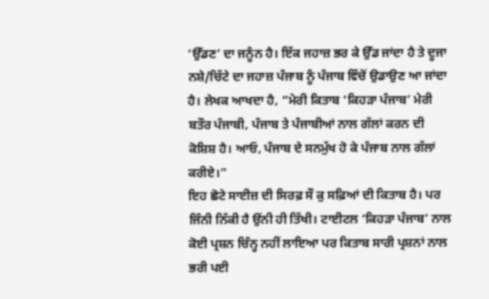‘ਉੱਡਣ’ ਦਾ ਜਨੂੰਨ ਹੈ। ਇੱਕ ਜਹਾਜ਼ ਭਰ ਕੇ ਉੱਡ ਜਾਂਦਾ ਹੈ ਤੇ ਦੂਜਾ ਨਸ਼ੇ/ਚਿੱਟੇ ਦਾ ਜਹਾਜ਼ ਪੰਜਾਬ ਨੂੰ ਪੰਜਾਬ ਵਿੱਚੋਂ ਉਡਾਉਣ ਆ ਜਾਂਦਾ ਹੈ। ਲੇਖਕ ਆਖਦਾ ਹੈ, “ਮੇਰੀ ਕਿਤਾਬ ‘ਕਿਹੜਾ ਪੰਜਾਬ’ ਮੇਰੀ ਬਤੌਰ ਪੰਜਾਬੀ, ਪੰਜਾਬ ਤੇ ਪੰਜਾਬੀਆਂ ਨਾਲ ਗੱਲਾਂ ਕਰਨ ਦੀ ਕੋਸ਼ਿਸ਼ ਹੈ। ਆਓ, ਪੰਜਾਬ ਦੇ ਸਨਮੁੱਖ ਹੋ ਕੇ ਪੰਜਾਬ ਨਾਲ ਗੱਲਾਂ ਕਰੀਏ।”
ਇਹ ਛੋਟੇ ਸਾਈਜ਼ ਦੀ ਸਿਰਫ਼ ਸੌ ਕੁ ਸਫ਼ਿਆਂ ਦੀ ਕਿਤਾਬ ਹੈ। ਪਰ ਜਿੰਨੀ ਨਿੱਕੀ ਹੈ ਉਂਨੀ ਹੀ ਤਿੱਖੀ। ਟਾਈਟਲ ‘ਕਿਹੜਾ ਪੰਜਾਬ’ ਨਾਲ ਕੋਈ ਪ੍ਰਸ਼ਨ ਚਿੰਨ੍ਹ ਨਹੀਂ ਲਾਇਆ ਪਰ ਕਿਤਾਬ ਸਾਰੀ ਪ੍ਰਸ਼ਨਾਂ ਨਾਲ ਭਰੀ ਪਈ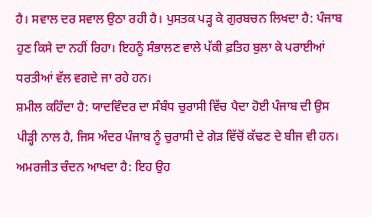ਹੈ। ਸਵਾਲ ਦਰ ਸਵਾਲ ਉਠਾ ਰਹੀ ਹੈ। ਪੁਸਤਕ ਪੜ੍ਹ ਕੇ ਗੁਰਬਚਨ ਲਿਖਦਾ ਹੈ: ਪੰਜਾਬ ਹੁਣ ਕਿਸੇ ਦਾ ਨਹੀਂ ਰਿਹਾ। ਇਹਨੂੰ ਸੰਭਾਲਣ ਵਾਲੇ ਪੱਕੀ ਫ਼ਤਿਹ ਬੁਲਾ ਕੇ ਪਰਾਈਆਂ ਧਰਤੀਆਂ ਵੱਲ ਵਗਦੇ ਜਾ ਰਹੇ ਹਨ।
ਸ਼ਮੀਲ ਕਹਿੰਦਾ ਹੈ: ਯਾਦਵਿੰਦਰ ਦਾ ਸੰਬੰਧ ਚੁਰਾਸੀ ਵਿੱਚ ਪੈਦਾ ਹੋਈ ਪੰਜਾਬ ਦੀ ਉਸ ਪੀੜ੍ਹੀ ਨਾਲ ਹੈ, ਜਿਸ ਅੰਦਰ ਪੰਜਾਬ ਨੂੰ ਚੁਰਾਸੀ ਦੇ ਗੇੜ ਵਿੱਚੋਂ ਕੱਢਣ ਦੇ ਬੀਜ ਵੀ ਹਨ।
ਅਮਰਜੀਤ ਚੰਦਨ ਆਖਦਾ ਹੈ: ਇਹ ਉਹ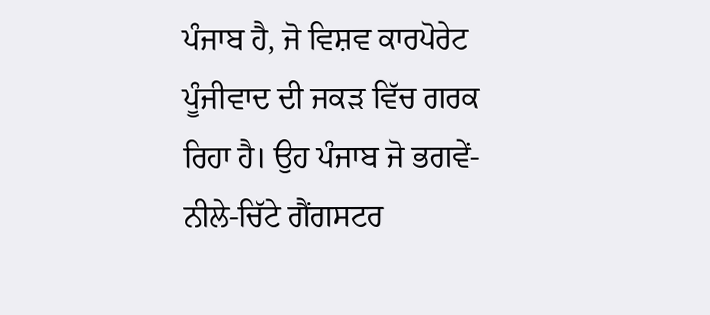ਪੰਜਾਬ ਹੈ, ਜੋ ਵਿਸ਼ਵ ਕਾਰਪੋਰੇਟ ਪੂੰਜੀਵਾਦ ਦੀ ਜਕੜ ਵਿੱਚ ਗਰਕ ਰਿਹਾ ਹੈ। ਉਹ ਪੰਜਾਬ ਜੋ ਭਗਵੇਂ-ਨੀਲੇ-ਚਿੱਟੇ ਗੈਂਗਸਟਰ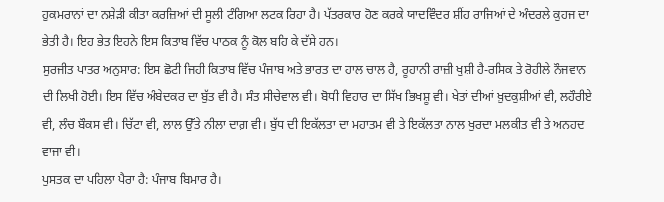ਹੁਕਮਰਾਨਾਂ ਦਾ ਨਸ਼ੇੜੀ ਕੀਤਾ ਕਰਜ਼ਿਆਂ ਦੀ ਸੂਲੀ ਟੰਗਿਆ ਲਟਕ ਰਿਹਾ ਹੈ। ਪੱਤਰਕਾਰ ਹੋਣ ਕਰਕੇ ਯਾਦਵਿੰਦਰ ਸ਼ੀਂਹ ਰਾਜਿਆਂ ਦੇ ਅੰਦਰਲੇ ਕੁਹਜ ਦਾ ਭੇਤੀ ਹੈ। ਇਹ ਭੇਤ ਇਹਨੇ ਇਸ ਕਿਤਾਬ ਵਿੱਚ ਪਾਠਕ ਨੂੰ ਕੋਲ ਬਹਿ ਕੇ ਦੱਸੇ ਹਨ।
ਸੁਰਜੀਤ ਪਾਤਰ ਅਨੁਸਾਰ: ਇਸ ਛੋਟੀ ਜਿਹੀ ਕਿਤਾਬ ਵਿੱਚ ਪੰਜਾਬ ਅਤੇ ਭਾਰਤ ਦਾ ਹਾਲ ਚਾਲ ਹੈ, ਰੂਹਾਨੀ ਰਾਜ਼ੀ ਖੁਸ਼ੀ ਹੈ-ਰਸਿਕ ਤੇ ਰੋਹੀਲੇ ਨੌਜਵਾਨ ਦੀ ਲਿਖੀ ਹੋਈ। ਇਸ ਵਿੱਚ ਅੰਬੇਦਕਰ ਦਾ ਬੁੱਤ ਵੀ ਹੈ। ਸੰਤ ਸੀਚੇਵਾਲ ਵੀ। ਬੋਧੀ ਵਿਹਾਰ ਦਾ ਸਿੱਖ ਭਿਖਸ਼ੂ ਵੀ। ਖੇਤਾਂ ਦੀਆਂ ਖ਼ੁਦਕੁਸ਼ੀਆਂ ਵੀ, ਲਹੌਰੀਏ ਵੀ, ਲੰਚ ਬੌਕਸ ਵੀ। ਚਿੱਟਾ ਵੀ, ਲਾਲ ਉੱਤੇ ਨੀਲਾ ਦਾਗ਼ ਵੀ। ਬੁੱਧ ਦੀ ਇਕੱਲਤਾ ਦਾ ਮਹਾਤਮ ਵੀ ਤੇ ਇਕੱਲਤਾ ਨਾਲ ਖੁਰਦਾ ਮਲਕੀਤ ਵੀ ਤੇ ਅਨਹਦ ਵਾਜਾ ਵੀ।
ਪੁਸਤਕ ਦਾ ਪਹਿਲਾ ਪੈਰਾ ਹੈ: ਪੰਜਾਬ ਬਿਮਾਰ ਹੈ।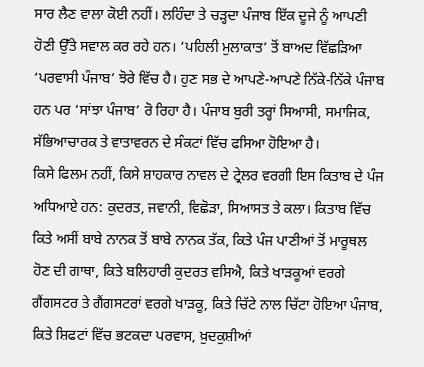ਸਾਰ ਲੈਣ ਵਾਲਾ ਕੋਈ ਨਹੀਂ। ਲਹਿੰਦਾ ਤੇ ਚੜ੍ਹਦਾ ਪੰਜਾਬ ਇੱਕ ਦੂਜੇ ਨੂੰ ਆਪਣੀ ਹੋਣੀ ਉੱਤੇ ਸਵਾਲ ਕਰ ਰਹੇ ਹਨ। ‘ਪਹਿਲੀ ਮੁਲਾਕਾਤ’ ਤੋਂ ਬਾਅਦ ਵਿੱਛੜਿਆ ‘ਪਰਵਾਸੀ ਪੰਜਾਬ’ ਝੋਰੇ ਵਿੱਚ ਹੈ। ਹੁਣ ਸਭ ਦੇ ਆਪਣੇ-ਆਪਣੇ ਨਿੱਕੇ-ਨਿੱਕੇ ਪੰਜਾਬ ਹਨ ਪਰ ‘ਸਾਂਝਾ ਪੰਜਾਬ’ ਰੋ ਰਿਹਾ ਹੈ। ਪੰਜਾਬ ਬੁਰੀ ਤਰ੍ਹਾਂ ਸਿਆਸੀ, ਸਮਾਜਿਕ, ਸੱਭਿਆਚਾਰਕ ਤੇ ਵਾਤਾਵਰਨ ਦੇ ਸੰਕਟਾਂ ਵਿੱਚ ਫਸਿਆ ਹੋਇਆ ਹੈ।
ਕਿਸੇ ਫਿਲਮ ਨਹੀਂ, ਕਿਸੇ ਸ਼ਾਹਕਾਰ ਨਾਵਲ ਦੇ ਟ੍ਰੇਲਰ ਵਰਗੀ ਇਸ ਕਿਤਾਬ ਦੇ ਪੰਜ ਅਧਿਆਏ ਹਨ: ਕੁਦਰਤ, ਜਵਾਨੀ, ਵਿਛੋੜਾ, ਸਿਆਸਤ ਤੇ ਕਲਾ। ਕਿਤਾਬ ਵਿੱਚ ਕਿਤੇ ਅਸੀਂ ਬਾਬੇ ਨਾਨਕ ਤੋਂ ਬਾਬੇ ਨਾਨਕ ਤੱਕ, ਕਿਤੇ ਪੰਜ ਪਾਣੀਆਂ ਤੋਂ ਮਾਰੂਥਲ ਹੋਣ ਦੀ ਗਾਥਾ, ਕਿਤੇ ਬਲਿਹਾਰੀ ਕੁਦਰਤ ਵਸਿਐ, ਕਿਤੇ ਖਾੜਕੂਆਂ ਵਰਗੇ ਗੈਂਗਸਟਰ ਤੇ ਗੈਂਗਸਟਰਾਂ ਵਰਗੇ ਖਾੜਕੂ, ਕਿਤੇ ਚਿੱਟੇ ਨਾਲ ਚਿੱਟਾ ਹੋਇਆ ਪੰਜਾਬ, ਕਿਤੇ ਸ਼ਿਫਟਾਂ ਵਿੱਚ ਭਟਕਦਾ ਪਰਵਾਸ, ਖ਼ੁਦਕੁਸ਼ੀਆਂ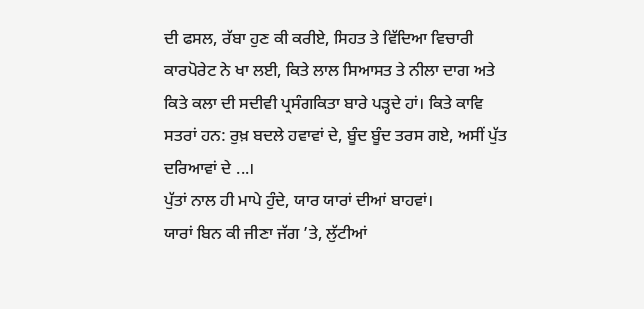ਦੀ ਫਸਲ, ਰੱਬਾ ਹੁਣ ਕੀ ਕਰੀਏ, ਸਿਹਤ ਤੇ ਵਿੱਦਿਆ ਵਿਚਾਰੀ ਕਾਰਪੋਰੇਟ ਨੇ ਖਾ ਲਈ, ਕਿਤੇ ਲਾਲ ਸਿਆਸਤ ਤੇ ਨੀਲਾ ਦਾਗ ਅਤੇ ਕਿਤੇ ਕਲਾ ਦੀ ਸਦੀਵੀ ਪ੍ਰਸੰਗਕਿਤਾ ਬਾਰੇ ਪੜ੍ਹਦੇ ਹਾਂ। ਕਿਤੇ ਕਾਵਿ ਸਤਰਾਂ ਹਨ: ਰੁਖ਼ ਬਦਲੇ ਹਵਾਵਾਂ ਦੇ, ਬੂੰਦ ਬੂੰਦ ਤਰਸ ਗਏ, ਅਸੀਂ ਪੁੱਤ ਦਰਿਆਵਾਂ ਦੇ ...।
ਪੁੱਤਾਂ ਨਾਲ ਹੀ ਮਾਪੇ ਹੁੰਦੇ, ਯਾਰ ਯਾਰਾਂ ਦੀਆਂ ਬਾਹਵਾਂ।
ਯਾਰਾਂ ਬਿਨ ਕੀ ਜੀਣਾ ਜੱਗ ’ਤੇ, ਲੁੱਟੀਆਂ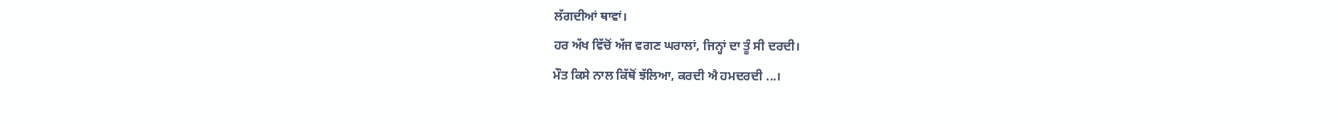ਲੱਗਦੀਆਂ ਥਾਵਾਂ।
ਹਰ ਅੱਖ ਵਿੱਚੋਂ ਅੱਜ ਵਗਣ ਘਰਾਲਾਂ, ਜਿਨ੍ਹਾਂ ਦਾ ਤੂੰ ਸੀ ਦਰਦੀ।
ਮੌਤ ਕਿਸੇ ਨਾਲ ਕਿੱਥੋਂ ਝੱਲਿਆ, ਕਰਦੀ ਐ ਹਮਦਰਦੀ ...।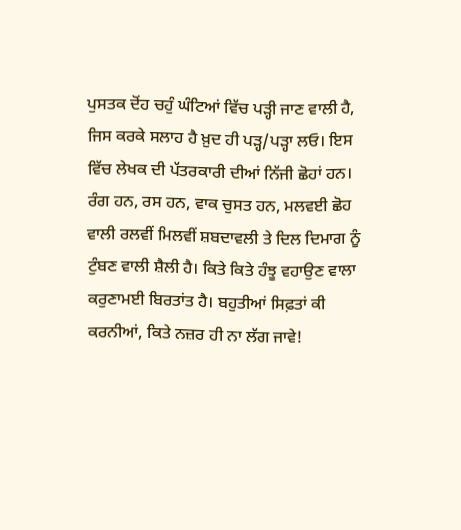ਪੁਸਤਕ ਦੋਂਹ ਚਹੁੰ ਘੰਟਿਆਂ ਵਿੱਚ ਪੜ੍ਹੀ ਜਾਣ ਵਾਲੀ ਹੈ, ਜਿਸ ਕਰਕੇ ਸਲਾਹ ਹੈ ਖ਼ੁਦ ਹੀ ਪੜ੍ਹ/ਪੜ੍ਹਾ ਲਓ। ਇਸ ਵਿੱਚ ਲੇਖਕ ਦੀ ਪੱਤਰਕਾਰੀ ਦੀਆਂ ਨਿੱਜੀ ਛੋਹਾਂ ਹਨ। ਰੰਗ ਹਨ, ਰਸ ਹਨ, ਵਾਕ ਚੁਸਤ ਹਨ, ਮਲਵਈ ਛੋਹ ਵਾਲੀ ਰਲਵੀਂ ਮਿਲਵੀਂ ਸ਼ਬਦਾਵਲੀ ਤੇ ਦਿਲ ਦਿਮਾਗ ਨੂੰ ਟੁੰਬਣ ਵਾਲੀ ਸ਼ੈਲੀ ਹੈ। ਕਿਤੇ ਕਿਤੇ ਹੰਝੂ ਵਹਾਉਣ ਵਾਲਾ ਕਰੁਣਾਮਈ ਬਿਰਤਾਂਤ ਹੈ। ਬਹੁਤੀਆਂ ਸਿਫ਼ਤਾਂ ਕੀ ਕਰਨੀਆਂ, ਕਿਤੇ ਨਜ਼ਰ ਹੀ ਨਾ ਲੱਗ ਜਾਵੇ!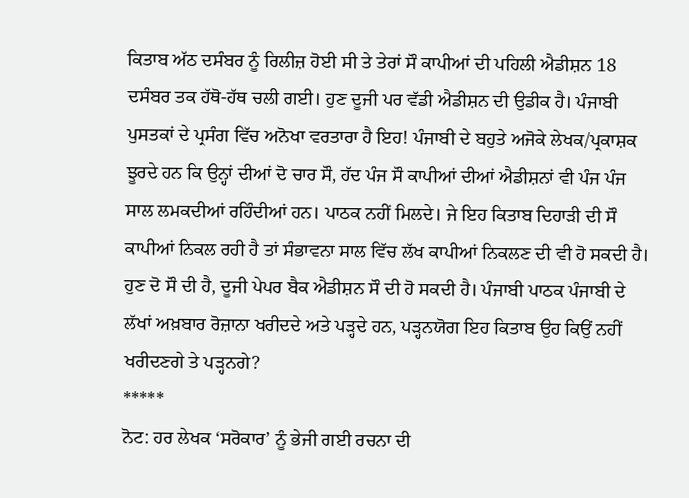ਕਿਤਾਬ ਅੱਠ ਦਸੰਬਰ ਨੂੰ ਰਿਲੀਜ਼ ਹੋਈ ਸੀ ਤੇ ਤੇਰਾਂ ਸੌ ਕਾਪੀਆਂ ਦੀ ਪਹਿਲੀ ਐਡੀਸ਼ਨ 18 ਦਸੰਬਰ ਤਕ ਹੱਥੋ-ਹੱਥ ਚਲੀ ਗਈ। ਹੁਣ ਦੂਜੀ ਪਰ ਵੱਡੀ ਐਡੀਸ਼ਨ ਦੀ ਉਡੀਕ ਹੈ। ਪੰਜਾਬੀ ਪੁਸਤਕਾਂ ਦੇ ਪ੍ਰਸੰਗ ਵਿੱਚ ਅਨੋਖਾ ਵਰਤਾਰਾ ਹੈ ਇਹ! ਪੰਜਾਬੀ ਦੇ ਬਹੁਤੇ ਅਜੋਕੇ ਲੇਖਕ/ਪ੍ਰਕਾਸ਼ਕ ਝੂਰਦੇ ਹਨ ਕਿ ਉਨ੍ਹਾਂ ਦੀਆਂ ਦੋ ਚਾਰ ਸੌ, ਹੱਦ ਪੰਜ ਸੌ ਕਾਪੀਆਂ ਦੀਆਂ ਐਡੀਸ਼ਨਾਂ ਵੀ ਪੰਜ ਪੰਜ ਸਾਲ ਲਮਕਦੀਆਂ ਰਹਿੰਦੀਆਂ ਹਨ। ਪਾਠਕ ਨਹੀਂ ਮਿਲਦੇ। ਜੇ ਇਹ ਕਿਤਾਬ ਦਿਹਾੜੀ ਦੀ ਸੌ ਕਾਪੀਆਂ ਨਿਕਲ ਰਹੀ ਹੈ ਤਾਂ ਸੰਭਾਵਨਾ ਸਾਲ ਵਿੱਚ ਲੱਖ ਕਾਪੀਆਂ ਨਿਕਲਣ ਦੀ ਵੀ ਹੋ ਸਕਦੀ ਹੈ। ਹੁਣ ਦੋ ਸੌ ਦੀ ਹੈ, ਦੂਜੀ ਪੇਪਰ ਬੈਕ ਐਡੀਸ਼ਨ ਸੌ ਦੀ ਹੋ ਸਕਦੀ ਹੈ। ਪੰਜਾਬੀ ਪਾਠਕ ਪੰਜਾਬੀ ਦੇ ਲੱਖਾਂ ਅਖ਼ਬਾਰ ਰੋਜ਼ਾਨਾ ਖਰੀਦਦੇ ਅਤੇ ਪੜ੍ਹਦੇ ਹਨ, ਪੜ੍ਹਨਯੋਗ ਇਹ ਕਿਤਾਬ ਉਹ ਕਿਉਂ ਨਹੀਂ ਖਰੀਦਣਗੇ ਤੇ ਪੜ੍ਹਨਗੇ?
*****
ਨੋਟ: ਹਰ ਲੇਖਕ ‘ਸਰੋਕਾਰ’ ਨੂੰ ਭੇਜੀ ਗਈ ਰਚਨਾ ਦੀ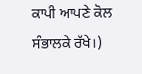ਕਾਪੀ ਆਪਣੇ ਕੋਲ ਸੰਭਾਲਕੇ ਰੱਖੇ।)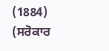(1884)
(ਸਰੋਕਾਰ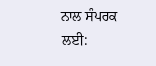ਨਾਲ ਸੰਪਰਕ ਲਈ: